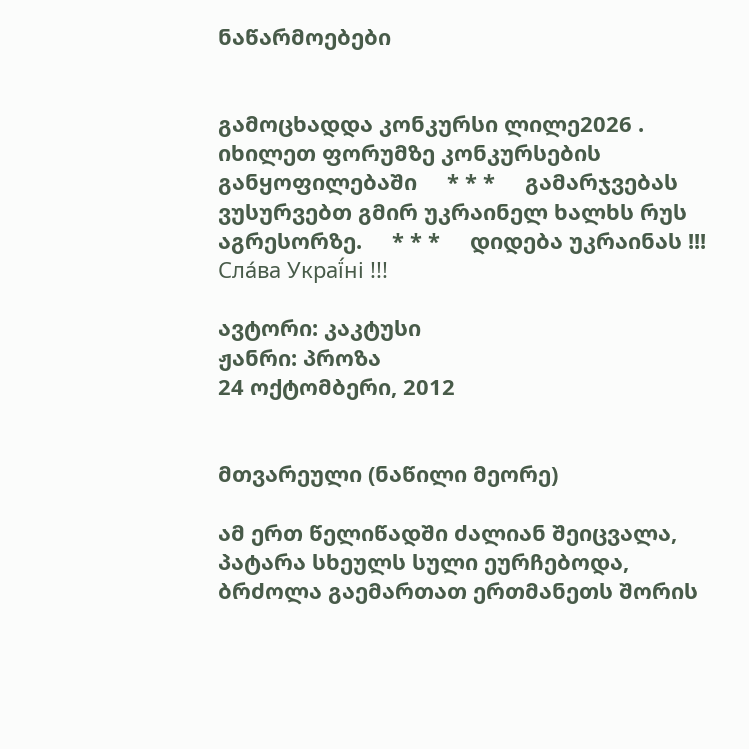ნაწარმოებები


გამოცხადდა კონკურსი ლილე2026 . იხილეთ ფორუმზე კონკურსების განყოფილებაში     * * *     გამარჯვებას ვუსურვებთ გმირ უკრაინელ ხალხს რუს აგრესორზე.     * * *     დიდება უკრაინას !!! Сла́ва Украї́ні !!!

ავტორი: კაკტუსი
ჟანრი: პროზა
24 ოქტომბერი, 2012


მთვარეული (ნაწილი მეორე)

ამ ერთ წელიწადში ძალიან შეიცვალა,  პატარა სხეულს სული ეურჩებოდა, ბრძოლა გაემართათ ერთმანეთს შორის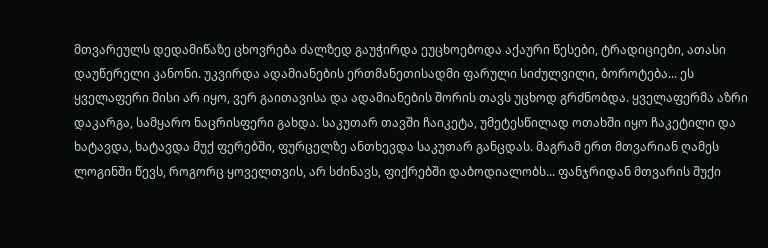მთვარეულს დედამიწაზე ცხოვრება ძალზედ გაუჭირდა ეუცხოებოდა აქაური წესები, ტრადიციები, ათასი დაუწერელი კანონი. უკვირდა ადამიანების ერთმანეთისადმი ფარული სიძულვილი, ბოროტება... ეს ყველაფერი მისი არ იყო, ვერ გაითავისა და ადამიანების შორის თავს უცხოდ გრძნობდა. ყველაფერმა აზრი დაკარგა, სამყარო ნაცრისფერი გახდა. საკუთარ თავში ჩაიკეტა, უმეტესწილად ოთახში იყო ჩაკეტილი და ხატავდა, ხატავდა მუქ ფერებში, ფურცელზე ანთხევდა საკუთარ განცდას. მაგრამ ერთ მთვარიან ღამეს ლოგინში წევს, როგორც ყოველთვის, არ სძინავს, ფიქრებში დაბოდიალობს... ფანჯრიდან მთვარის შუქი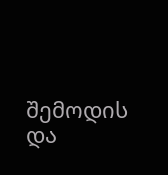შემოდის და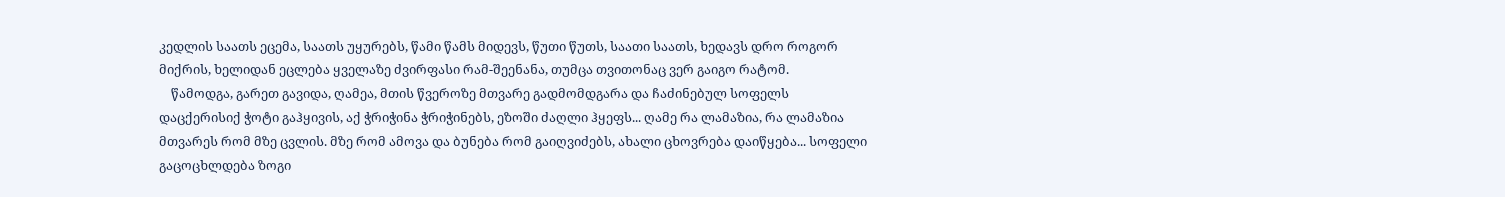კედლის საათს ეცემა, საათს უყურებს, წამი წამს მიდევს, წუთი წუთს, საათი საათს, ხედავს დრო როგორ მიქრის, ხელიდან ეცლება ყველაზე ძვირფასი რამ-შეენანა, თუმცა თვითონაც ვერ გაიგო რატომ.
    წამოდგა, გარეთ გავიდა, ღამეა, მთის წვეროზე მთვარე გადმომდგარა და ჩაძინებულ სოფელს დაცქერისიქ ჭოტი გაჰყივის, აქ ჭრიჭინა ჭრიჭინებს, ეზოში ძაღლი ჰყეფს... ღამე რა ლამაზია, რა ლამაზია მთვარეს რომ მზე ცვლის. მზე რომ ამოვა და ბუნება რომ გაიღვიძებს, ახალი ცხოვრება დაიწყება... სოფელი გაცოცხლდება ზოგი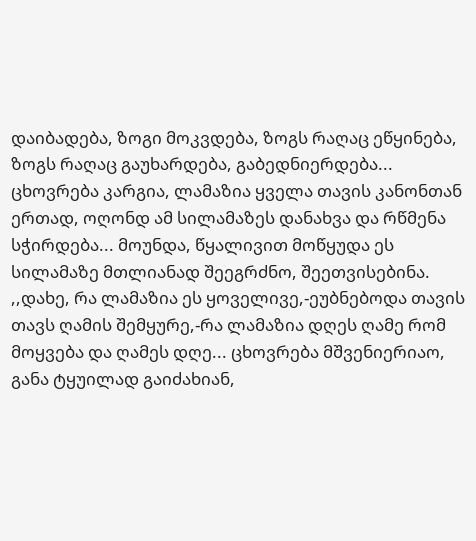დაიბადება, ზოგი მოკვდება, ზოგს რაღაც ეწყინება, ზოგს რაღაც გაუხარდება, გაბედნიერდება... ცხოვრება კარგია, ლამაზია ყველა თავის კანონთან ერთად, ოღონდ ამ სილამაზეს დანახვა და რწმენა სჭირდება... მოუნდა, წყალივით მოწყუდა ეს სილამაზე მთლიანად შეეგრძნო, შეეთვისებინა. ,,დახე, რა ლამაზია ეს ყოველივე,-ეუბნებოდა თავის თავს ღამის შემყურე,-რა ლამაზია დღეს ღამე რომ მოყვება და ღამეს დღე... ცხოვრება მშვენიერიაო, განა ტყუილად გაიძახიან,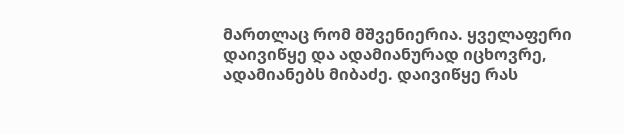მართლაც რომ მშვენიერია. ყველაფერი დაივიწყე და ადამიანურად იცხოვრე, ადამიანებს მიბაძე. დაივიწყე რას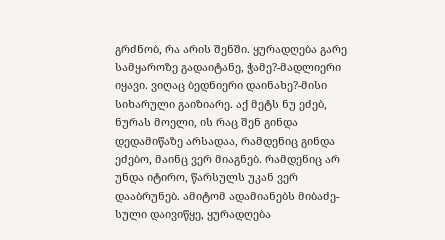გრძნობ, რა არის შენში. ყურადღება გარე სამყაროზე გადაიტანე, ჭამე?-მადლიერი იყავი. ვიღაც ბედნიერი დაინახე?-მისი სიხარული გაიზიარე. აქ მეტს ნუ ეძებ, ნურას მოელი, ის რაც შენ გინდა დედამიწაზე არსადაა, რამდენიც გინდა ეძებო, მაინც ვერ მიაგნებ. რამდენიც არ უნდა იტირო, წარსულს უკან ვერ დააბრუნებ. ამიტომ ადამიანებს მიბაძე-სული დაივიწყე, ყურადღება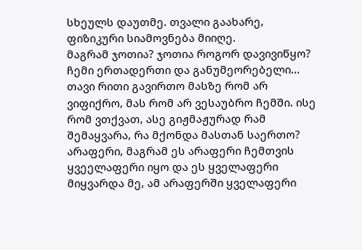სხეულს დაუთმე. თვალი გაახარე, ფიზიკური სიამოვნება მიიღე.
მაგრამ ჯოთია? ჯოთია როგორ დავივიწყო? ჩემი ერთადერთი და განუმეორებელი... თავი რითი გავირთო მასზე რომ არ ვიფიქრო, მას რომ არ ვესაუბრო ჩემში. ისე რომ ვთქვათ, ასე გიჟმაჟურად რამ შემაყვარა, რა მქონდა მასთან საერთო? არაფერი, მაგრამ ეს არაფერი ჩემთვის ყვეელაფერი იყო და ეს ყველაფერი მიყვარდა მე, ამ არაფერში ყველაფერი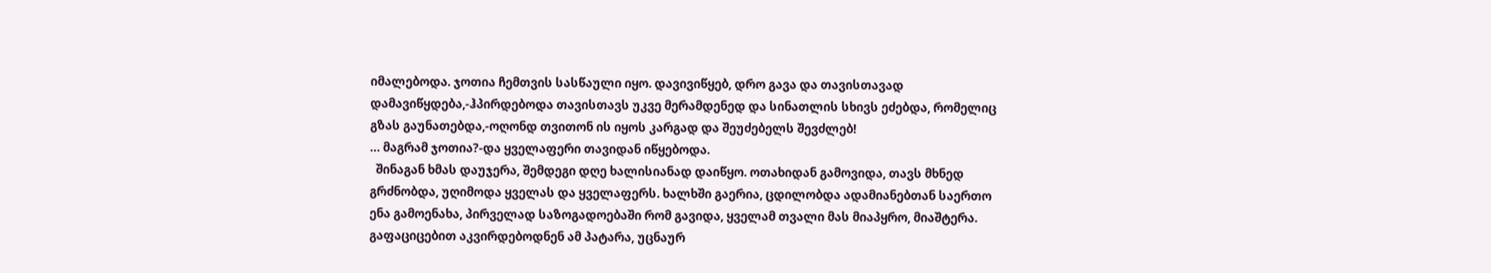იმალებოდა. ჯოთია ჩემთვის სასწაული იყო. დავივიწყებ, დრო გავა და თავისთავად დამავიწყდება,-ჰპირდებოდა თავისთავს უკვე მერამდენედ და სინათლის სხივს ეძებდა, რომელიც გზას გაუნათებდა,-ოღონდ თვითონ ის იყოს კარგად და შეუძებელს შევძლებ!
… მაგრამ ჯოთია?-და ყველაფერი თავიდან იწყებოდა.
  შინაგან ხმას დაუჯერა, შემდეგი დღე ხალისიანად დაიწყო. ოთახიდან გამოვიდა, თავს მხნედ გრძნობდა, უღიმოდა ყველას და ყველაფერს. ხალხში გაერია, ცდილობდა ადამიანებთან საერთო ენა გამოენახა, პირველად საზოგადოებაში რომ გავიდა, ყველამ თვალი მას მიაპყრო, მიაშტერა. გაფაციცებით აკვირდებოდნენ ამ პატარა, უცნაურ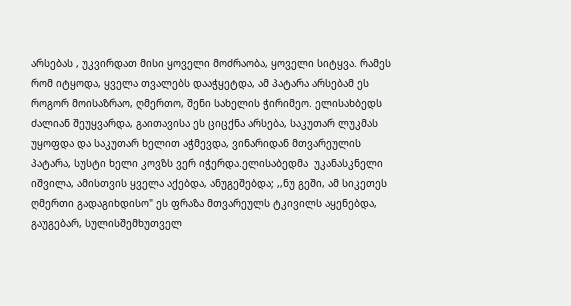არსებას , უკვირდათ მისი ყოველი მოძრაობა, ყოველი სიტყვა. რამეს რომ იტყოდა, ყველა თვალებს დააჭყეტდა, ამ პატარა არსებამ ეს როგორ მოისაზრაო, ღმერთო, შენი სახელის ჭირიმეო. ელისახბედს ძალიან შეუყვარდა, გაითავისა ეს ციცქნა არსება, საკუთარ ლუკმას უყოფდა და საკუთარ ხელით აჭმევდა, ვინარიდან მთვარეულის პატარა, სუსტი ხელი კოვზს ვერ იჭერდა.ელისაბედმა  უკანასკნელი იშვილა, ამისთვის ყველა აქებდა, ანუგეშებდა; ,,ნუ გეში, ამ სიკეთეს ღმერთი გადაგიხდისო" ეს ფრაზა მთვარეულს ტკივილს აყენებდა, გაუგებარ, სულისშემხუთველ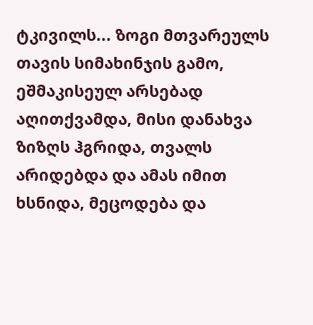ტკივილს... ზოგი მთვარეულს თავის სიმახინჯის გამო, ეშმაკისეულ არსებად აღითქვამდა, მისი დანახვა ზიზღს ჰგრიდა, თვალს არიდებდა და ამას იმით ხსნიდა, მეცოდება და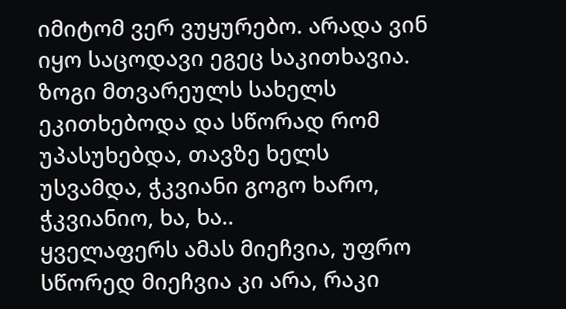იმიტომ ვერ ვუყურებო. არადა ვინ იყო საცოდავი ეგეც საკითხავია. ზოგი მთვარეულს სახელს ეკითხებოდა და სწორად რომ უპასუხებდა, თავზე ხელს უსვამდა, ჭკვიანი გოგო ხარო, ჭკვიანიო, ხა, ხა..
ყველაფერს ამას მიეჩვია, უფრო სწორედ მიეჩვია კი არა, რაკი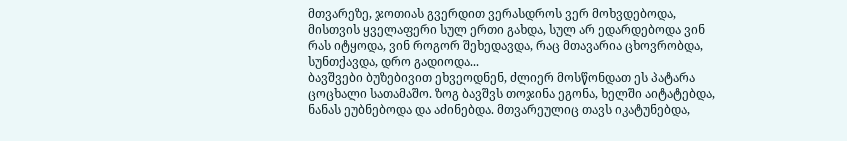მთვარეზე, ჯოთიას გვერდით ვერასდროს ვერ მოხვდებოდა, მისთვის ყველაფერი სულ ერთი გახდა, სულ არ ედარდებოდა ვინ რას იტყოდა, ვინ როგორ შეხედავდა, რაც მთავარია ცხოვრობდა, სუნთქავდა, დრო გადიოდა...
ბავშვები ბუზებივით ეხვეოდნენ, ძლიერ მოსწონდათ ეს პატარა ცოცხალი სათამაშო. ზოგ ბავშვს თოჯინა ეგონა, ხელში აიტატებდა, ნანას ეუბნებოდა და აძინებდა. მთვარეულიც თავს იკატუნებდა,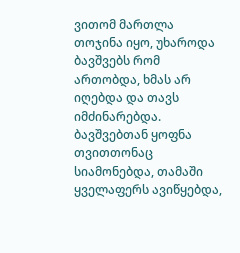ვითომ მართლა თოჯინა იყო, უხაროდა ბავშვებს რომ ართობდა, ხმას არ იღებდა და თავს იმძინარებდა. ბავშვებთან ყოფნა თვითთონაც სიამონებდა, თამაში ყველაფერს ავიწყებდა,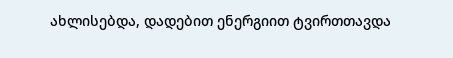ახლისებდა, დადებით ენერგიით ტვირთთავდა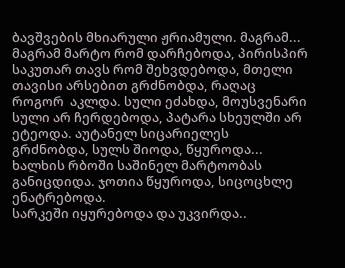ბავშვების მხიარული ჟრიამული. მაგრამ... მაგრამ მარტო რომ დარჩებოდა, პირისპირ საკუთარ თავს რომ შეხვდებოდა, მთელი თავისი არსებით გრძნობდა, რაღაც როგორ  აკლდა. სული ეძახდა, მოუსვენარი სული არ ჩერდებოდა, პატარა სხეულში არ ეტეოდა. აუტანელ სიცარიელეს გრძნობდა, სულს შიოდა, წყუროდა... ხალხის რბოში საშინელ მარტოობას განიცდიდა. ჯოთია წყუროდა, სიცოცხლე  ენატრებოდა.
სარკეში იყურებოდა და უკვირდა..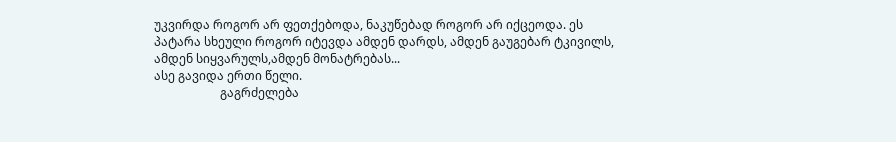უკვირდა როგორ არ ფეთქებოდა, ნაკუწებად როგორ არ იქცეოდა. ეს პატარა სხეული როგორ იტევდა ამდენ დარდს, ამდენ გაუგებარ ტკივილს, ამდენ სიყვარულს,ამდენ მონატრებას...
ასე გავიდა ერთი წელი.
                      გაგრძელება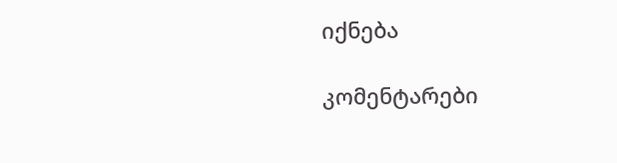იქნება

კომენტარები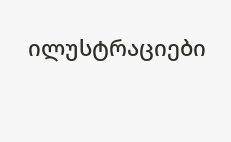ილუსტრაციები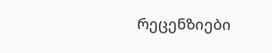რეცენზიები